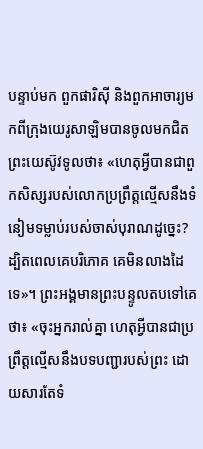បន្ទាប់មក ពួកផារិស៊ី និងពួកអាចារ្យមកពីក្រុងយេរូសាឡិមបានចូលមកជិតព្រះយេស៊ូវទូលថា៖ «ហេតុអ្វីបានជាពួកសិស្សរបស់លោកប្រព្រឹត្តល្មើសនឹងទំនៀមទម្លាប់របស់ចាស់បុរាណដូច្នេះ? ដ្បិតពេលគេបរិភោគ គេមិនលាងដៃទេ»។ ព្រះអង្គមានព្រះបន្ទូលតបទៅគេថា៖ «ចុះអ្នករាល់គ្នា ហេតុអ្វីបានជាប្រព្រឹត្តល្មើសនឹងបទបញ្ជារបស់ព្រះ ដោយសារតែទំ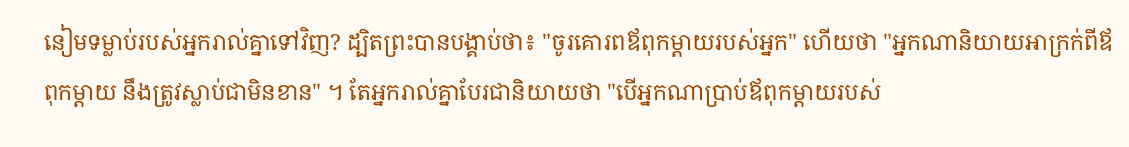នៀមទម្លាប់របស់អ្នករាល់គ្នាទៅវិញ? ដ្បិតព្រះបានបង្គាប់ថា៖ "ចូរគោរពឪពុកម្តាយរបស់អ្នក" ហើយថា "អ្នកណានិយាយអាក្រក់ពីឪពុកម្តាយ នឹងត្រូវស្លាប់ជាមិនខាន" ។ តែអ្នករាល់គ្នាបែរជានិយាយថា "បើអ្នកណាប្រាប់ឪពុកម្តាយរបស់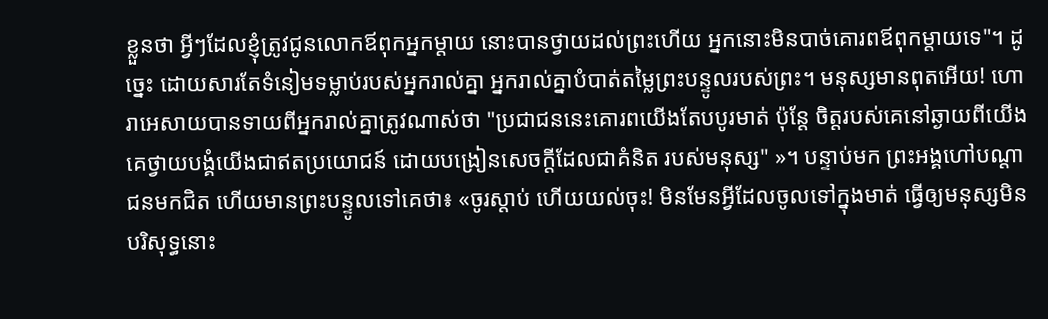ខ្លួនថា អ្វីៗដែលខ្ញុំត្រូវជូនលោកឪពុកអ្នកម្តាយ នោះបានថ្វាយដល់ព្រះហើយ អ្នកនោះមិនបាច់គោរពឪពុកម្តាយទេ"។ ដូច្នេះ ដោយសារតែទំនៀមទម្លាប់របស់អ្នករាល់គ្នា អ្នករាល់គ្នាបំបាត់តម្លៃព្រះបន្ទូលរបស់ព្រះ។ មនុស្សមានពុតអើយ! ហោរាអេសាយបានទាយពីអ្នករាល់គ្នាត្រូវណាស់ថា "ប្រជាជននេះគោរពយើងតែបបូរមាត់ ប៉ុន្តែ ចិត្តរបស់គេនៅឆ្ងាយពីយើង គេថ្វាយបង្គំយើងជាឥតប្រយោជន៍ ដោយបង្រៀនសេចក្តីដែលជាគំនិត របស់មនុស្ស" »។ បន្ទាប់មក ព្រះអង្គហៅបណ្តាជនមកជិត ហើយមានព្រះបន្ទូលទៅគេថា៖ «ចូរស្តាប់ ហើយយល់ចុះ! មិនមែនអ្វីដែលចូលទៅក្នុងមាត់ ធ្វើឲ្យមនុស្សមិនបរិសុទ្ធនោះ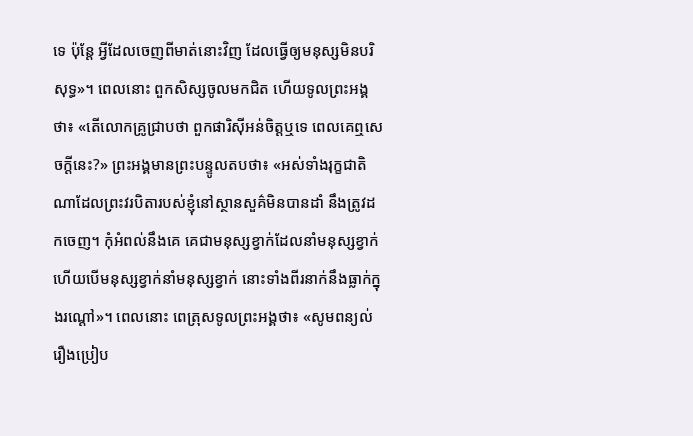ទេ ប៉ុន្តែ អ្វីដែលចេញពីមាត់នោះវិញ ដែលធ្វើឲ្យមនុស្សមិនបរិសុទ្ធ»។ ពេលនោះ ពួកសិស្សចូលមកជិត ហើយទូលព្រះអង្គថា៖ «តើលោកគ្រូជ្រាបថា ពួកផារិស៊ីអន់ចិត្តឬទេ ពេលគេឮសេចក្តីនេះ?» ព្រះអង្គមានព្រះបន្ទូលតបថា៖ «អស់ទាំងរុក្ខជាតិណាដែលព្រះវរបិតារបស់ខ្ញុំនៅស្ថានសួគ៌មិនបានដាំ នឹងត្រូវដកចេញ។ កុំអំពល់នឹងគេ គេជាមនុស្សខ្វាក់ដែលនាំមនុស្សខ្វាក់ ហើយបើមនុស្សខ្វាក់នាំមនុស្សខ្វាក់ នោះទាំងពីរនាក់នឹងធ្លាក់ក្នុងរណ្តៅ»។ ពេលនោះ ពេត្រុសទូលព្រះអង្គថា៖ «សូមពន្យល់រឿងប្រៀប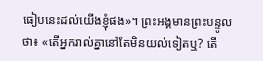ធៀបនេះដល់យើងខ្ញុំផង»។ ព្រះអង្គមានព្រះបន្ទូលថា៖ «តើអ្នករាល់គ្នានៅតែមិនយល់ទៀតឬ? តើ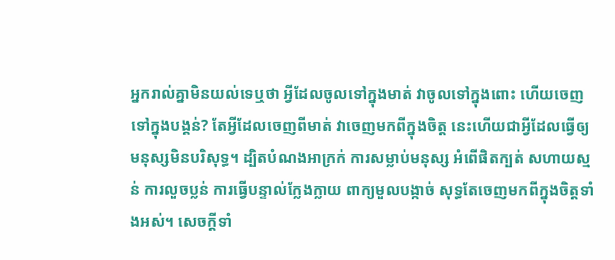អ្នករាល់គ្នាមិនយល់ទេឬថា អ្វីដែលចូលទៅក្នុងមាត់ វាចូលទៅក្នុងពោះ ហើយចេញទៅក្នុងបង្គន់? តែអ្វីដែលចេញពីមាត់ វាចេញមកពីក្នុងចិត្ត នេះហើយជាអ្វីដែលធ្វើឲ្យមនុស្សមិនបរិសុទ្ធ។ ដ្បិតបំណងអាក្រក់ ការសម្លាប់មនុស្ស អំពើផិតក្បត់ សហាយស្មន់ ការលួចប្លន់ ការធ្វើបន្ទាល់ក្លែងក្លាយ ពាក្យមួលបង្កាច់ សុទ្ធតែចេញមកពីក្នុងចិត្តទាំងអស់។ សេចក្តីទាំ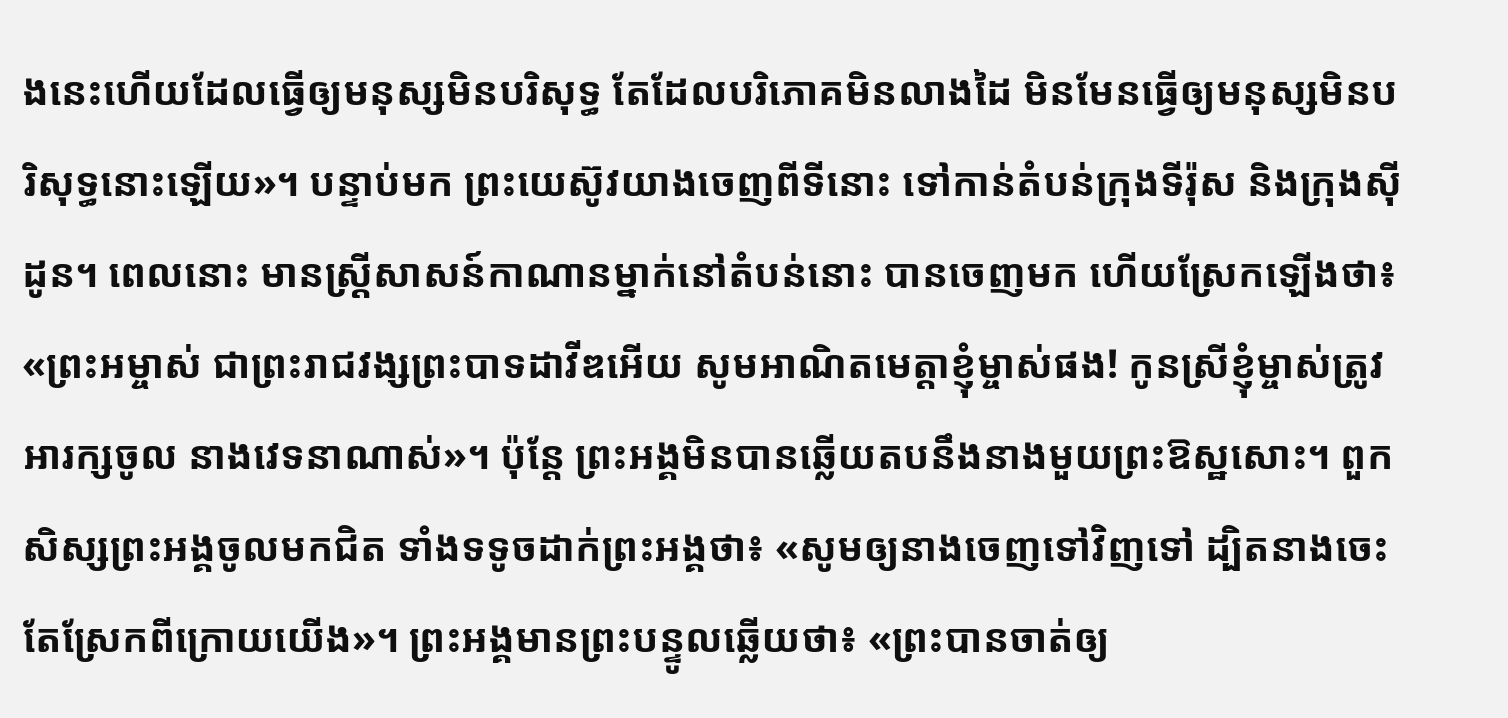ងនេះហើយដែលធ្វើឲ្យមនុស្សមិនបរិសុទ្ធ តែដែលបរិភោគមិនលាងដៃ មិនមែនធ្វើឲ្យមនុស្សមិនបរិសុទ្ធនោះឡើយ»។ បន្ទាប់មក ព្រះយេស៊ូវយាងចេញពីទីនោះ ទៅកាន់តំបន់ក្រុងទីរ៉ុស និងក្រុងស៊ីដូន។ ពេលនោះ មានស្ត្រីសាសន៍កាណានម្នាក់នៅតំបន់នោះ បានចេញមក ហើយស្រែកឡើងថា៖ «ព្រះអម្ចាស់ ជាព្រះរាជវង្សព្រះបាទដាវីឌអើយ សូមអាណិតមេត្តាខ្ញុំម្ចាស់ផង! កូនស្រីខ្ញុំម្ចាស់ត្រូវអារក្សចូល នាងវេទនាណាស់»។ ប៉ុន្តែ ព្រះអង្គមិនបានឆ្លើយតបនឹងនាងមួយព្រះឱស្ឋសោះ។ ពួកសិស្សព្រះអង្គចូលមកជិត ទាំងទទូចដាក់ព្រះអង្គថា៖ «សូមឲ្យនាងចេញទៅវិញទៅ ដ្បិតនាងចេះតែស្រែកពីក្រោយយើង»។ ព្រះអង្គមានព្រះបន្ទូលឆ្លើយថា៖ «ព្រះបានចាត់ឲ្យ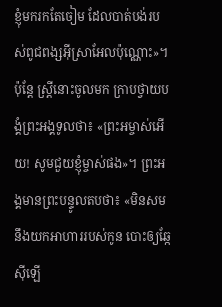ខ្ញុំមករកតែចៀម ដែលបាត់បង់របស់ពូជពង្សអ៊ីស្រាអែលប៉ុណ្ណោះ»។ ប៉ុន្តែ ស្ត្រីនោះចូលមក ក្រាបថ្វាយបង្គំព្រះអង្គទូលថា៖ «ព្រះអម្ចាស់អើយ! សូមជួយខ្ញុំម្ចាស់ផង»។ ព្រះអង្គមានព្រះបន្ទូលតបថា៖ «មិនសមនឹងយកអាហាររបស់កូន បោះឲ្យឆ្កែស៊ីឡើ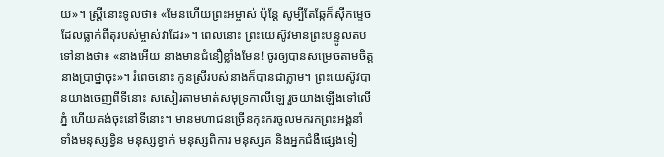យ»។ ស្ត្រីនោះទូលថា៖ «មែនហើយព្រះអម្ចាស់ ប៉ុន្តែ សូម្បីតែឆ្កែក៏ស៊ីកម្ទេចដែលធ្លាក់ពីតុរបស់ម្ចាស់វាដែរ»។ ពេលនោះ ព្រះយេស៊ូវមានព្រះបន្ទូលតបទៅនាងថា៖ «នាងអើយ នាងមានជំនឿខ្លាំងមែន! ចូរឲ្យបានសម្រេចតាមចិត្តនាងប្រាថ្នាចុះ»។ រំពេចនោះ កូនស្រីរបស់នាងក៏បានជាភ្លាម។ ព្រះយេស៊ូវបានយាងចេញពីទីនោះ សសៀរតាមមាត់សមុទ្រកាលីឡេ រួចយាងឡើងទៅលើភ្នំ ហើយគង់ចុះនៅទីនោះ។ មានមហាជនច្រើនកុះករចូលមករកព្រះអង្គនាំទាំងមនុស្សខ្វិន មនុស្សខ្វាក់ មនុស្សពិការ មនុស្សគ និងអ្នកជំងឺផ្សេងទៀ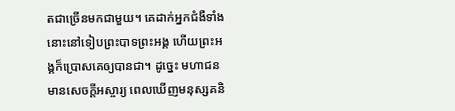តជាច្រើនមកជាមួយ។ គេដាក់អ្នកជំងឺទាំងនោះនៅទៀបព្រះបាទព្រះអង្គ ហើយព្រះអង្គក៏ប្រោសគេឲ្យបានជា។ ដូច្នេះ មហាជនមានសេចក្តីអស្ចារ្យ ពេលឃើញមនុស្សគនិ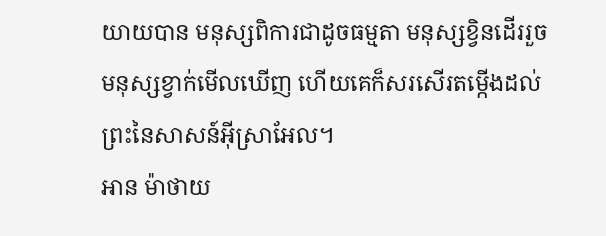យាយបាន មនុស្សពិការជាដូចធម្មតា មនុស្សខ្វិនដើររួច មនុស្សខ្វាក់មើលឃើញ ហើយគេក៏សរសើរតម្កើងដល់ព្រះនៃសាសន៍អ៊ីស្រាអែល។
អាន ម៉ាថាយ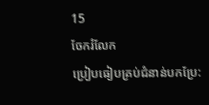15
ចែករំលែក
ប្រៀបធៀបគ្រប់ជំនាន់បកប្រែ: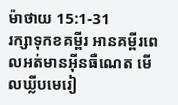ម៉ាថាយ 15:1-31
រក្សាទុកខគម្ពីរ អានគម្ពីរពេលអត់មានអ៊ីនធឺណេត មើលឃ្លីបមេរៀ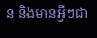ន និងមានអ្វីៗជា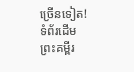ច្រើនទៀត!
ទំព័រដើម
ព្រះគម្ពីរ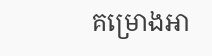គម្រោងអា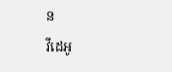ន
វីដេអូ